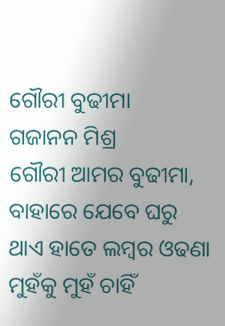ଗୌରୀ ବୁଢୀମା
ଗଜାନନ ମିଶ୍ର
ଗୌରୀ ଆମର ବୁଢୀମା,
ବାହାରେ ଯେବେ ଘରୁ
ଥାଏ ହାତେ ଲମ୍ବର ଓଢଣା
ମୁହଁକୁ ମୁହଁ ଚାହିଁ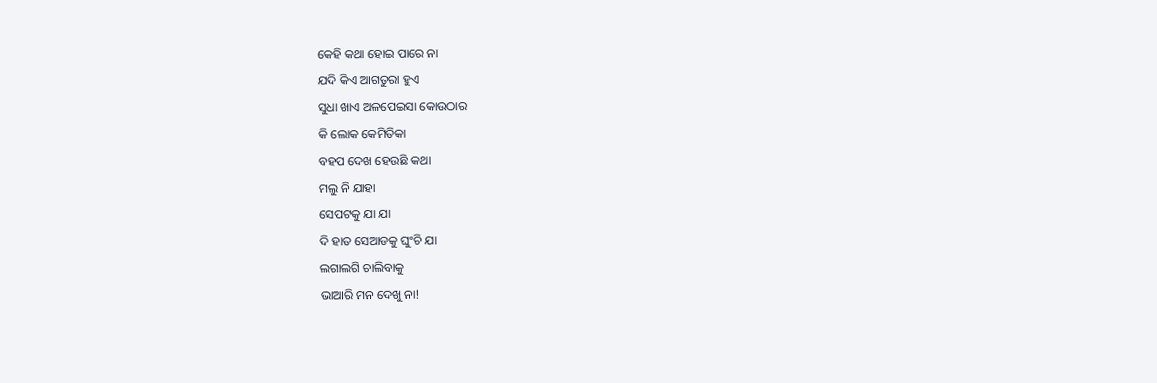କେହି କଥା ହୋଇ ପାରେ ନା
ଯଦି କିଏ ଆଗତୁରା ହୁଏ
ସୁଧା ଖାଏ ଅଳପେଇସା କୋଉଠାର
କି ଲୋକ କେମିତିକା
ବହପ ଦେଖ ହେଉଛି କଥା
ମଲୁ ନି ଯାହା
ସେପଟକୁ ଯା ଯା
ଦି ହାତ ସେଆଡକୁ ଘୁଂଚି ଯା
ଲଗାଲଗି ଚାଲିବାକୁ
ଭାଆରି ମନ ଦେଖୁ ନା!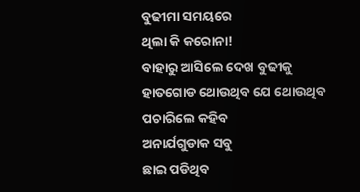ବୁଢୀମା ସମୟରେ
ଥିଲା କି କରୋନା!
ବାହାରୁ ଆସିଲେ ଦେଖ ବୁଢୀକୁ
ହାତଗୋଡ ଥୋଉଥିବ ଯେ ଥୋଉଥିବ
ପଚାରିଲେ କହିବ
ଅନାର୍ଯଗୁଡାକ ସବୁ
ଛାଇ ପଡିଥିବ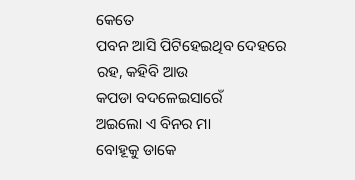କେତେ
ପବନ ଆସି ପିଟିହେଇଥିବ ଦେହରେ
ରହ, କହିବି ଆଉ
କପଡା ବଦଳେଇସାରେଁ
ଅଇଲୋ ଏ ବିନର ମା
ବୋହୂକୁ ଡାକେ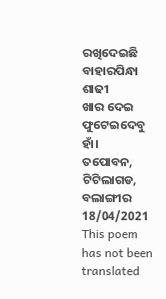ରଖିଦେଇଛି ବାହାରପିନ୍ଧା ଶାଢୀ
ଖାର ଦେଇ ଫୁଟେଇଦେବୁ
ହାଁ।
ତପୋବନ, ଟିଟିଲାଗଡ, ବଲାଙ୍ଗୀର
18/04/2021
This poem has not been translated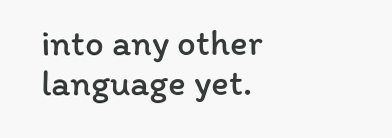into any other language yet.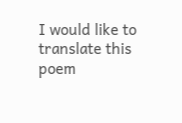I would like to translate this poem